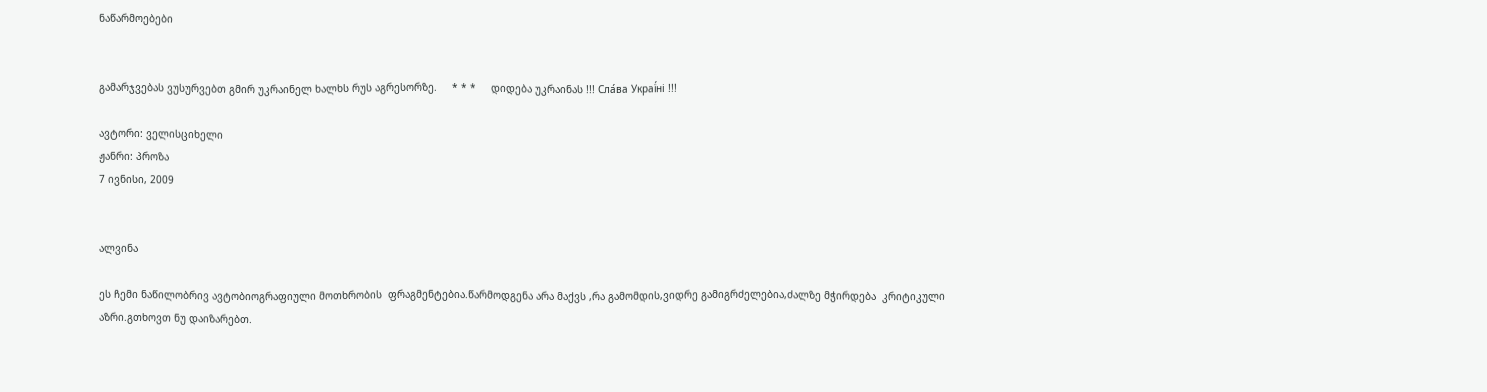ნაწარმოებები


გამარჯვებას ვუსურვებთ გმირ უკრაინელ ხალხს რუს აგრესორზე.     * * *     დიდება უკრაინას !!! Сла́ва Украї́ні !!!

ავტორი: ველისციხელი
ჟანრი: პროზა
7 ივნისი, 2009


ალვინა

ეს ჩემი ნაწილობრივ ავტობიოგრაფიული მოთხრობის  ფრაგმენტებია.წარმოდგენა არა მაქვს ,რა გამომდის,ვიდრე გამიგრძელებია,ძალზე მჭირდება  კრიტიკული აზრი.გთხოვთ ნუ დაიზარებთ.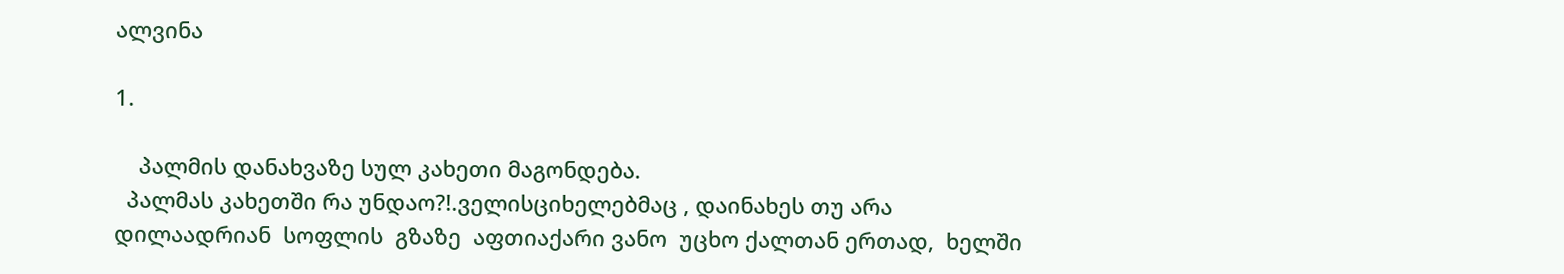ალვინა

1.

    პალმის დანახვაზე სულ კახეთი მაგონდება.
  პალმას კახეთში რა უნდაო?!.ველისციხელებმაც , დაინახეს თუ არა  დილაადრიან  სოფლის  გზაზე  აფთიაქარი ვანო  უცხო ქალთან ერთად,  ხელში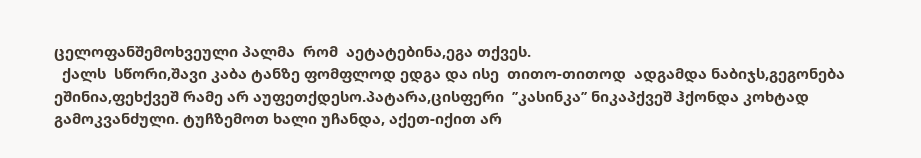ცელოფანშემოხვეული პალმა  რომ  აეტატებინა,ეგა თქვეს.
  ქალს  სწორი,შავი კაბა ტანზე ფომფლოდ ედგა და ისე  თითო-თითოდ  ადგამდა ნაბიჯს,გეგონება  ეშინია,ფეხქვეშ რამე არ აუფეთქდესო.პატარა,ცისფერი  ’’კასინკა’’ ნიკაპქვეშ ჰქონდა კოხტად გამოკვანძული. ტუჩზემოთ ხალი უჩანდა, აქეთ-იქით არ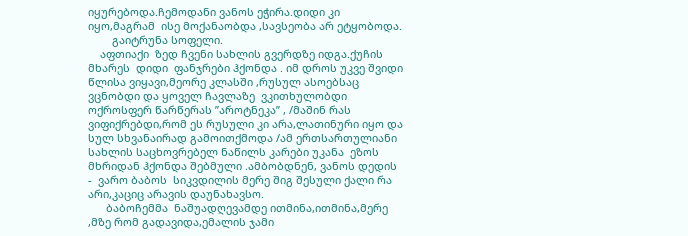იყურებოდა.ჩემოდანი ვანოს ეჭირა.დიდი კი იყო,მაგრამ  ისე მოქანაობდა ,სავსეობა არ ეტყობოდა.
        გაიტრუნა სოფელი.
    აფთიაქი  ზედ ჩვენი სახლის გვერდზე იდგა.ქუჩის მხარეს  დიდი  ფანჯრები ჰქონდა . იმ დროს უკვე შვიდი წლისა ვიყავი,მეორე კლასში ,რუსულ ასოებსაც ვცნობდი და ყოველ ჩავლაზე  ვკითხულობდი ოქროსფერ წარწერას ’’აროტნეკა’’ , /მაშინ რას ვიფიქრებდი,რომ ეს რუსული კი არა,ლათინური იყო და სულ სხვანაირად გამოითქმოდა /ამ ერთსართულიანი სახლის საცხოვრებელ ნაწილს კარები უკანა  ეზოს მხრიდან ჰქონდა შებმული .ამბობდნენ, ვანოს დედის -  ვარო ბაბოს  სიკვდილის მერე შიგ შესული ქალი რა არი,კაციც არავის დაუნახავსო.
      ბაბოჩემმა  ნაშუადღევამდე ითმინა,ითმინა,მერე ,მზე რომ გადავიდა,ემალის ჯამი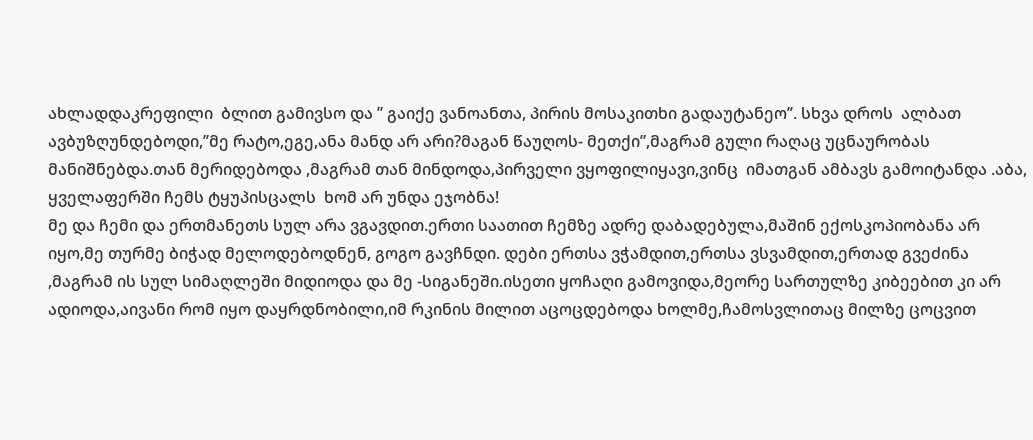ახლადდაკრეფილი  ბლით გამივსო და ’’ გაიქე ვანოანთა, პირის მოსაკითხი გადაუტანეო’’. სხვა დროს  ალბათ  ავბუზღუნდებოდი,’’მე რატო,ეგე,ანა მანდ არ არი?მაგან წაუღოს- მეთქი’’,მაგრამ გული რაღაც უცნაურობას მანიშნებდა.თან მერიდებოდა ,მაგრამ თან მინდოდა,პირველი ვყოფილიყავი,ვინც  იმათგან ამბავს გამოიტანდა .აბა, ყველაფერში ჩემს ტყუპისცალს  ხომ არ უნდა ეჯობნა!
მე და ჩემი და ერთმანეთს სულ არა ვგავდით.ერთი საათით ჩემზე ადრე დაბადებულა,მაშინ ექოსკოპიობანა არ იყო,მე თურმე ბიჭად მელოდებოდნენ, გოგო გავჩნდი. დები ერთსა ვჭამდით,ერთსა ვსვამდით,ერთად გვეძინა ,მაგრამ ის სულ სიმაღლეში მიდიოდა და მე -სიგანეში.ისეთი ყოჩაღი გამოვიდა,მეორე სართულზე კიბეებით კი არ ადიოდა,აივანი რომ იყო დაყრდნობილი,იმ რკინის მილით აცოცდებოდა ხოლმე,ჩამოსვლითაც მილზე ცოცვით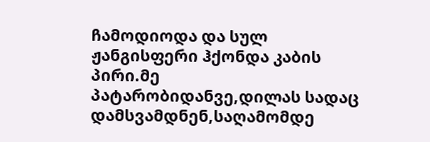ჩამოდიოდა და სულ ჟანგისფერი ჰქონდა კაბის პირი.მე პატარობიდანვე,დილას სადაც დამსვამდნენ,საღამომდე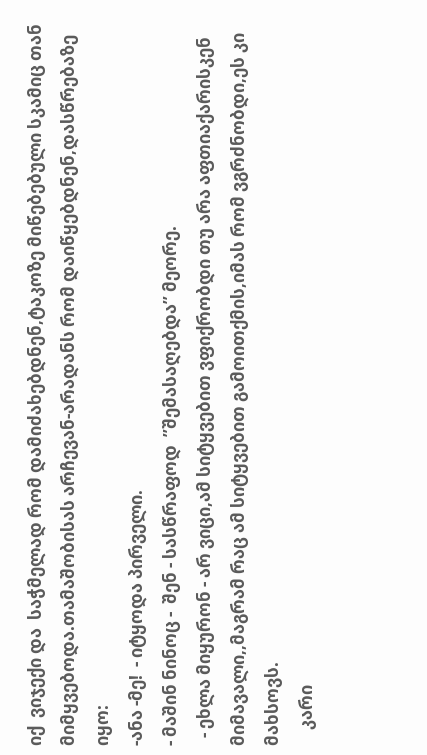იქ  ვიჯექი და  საჭმელად რომ დამიძახებდნენ,ტაკოზე მიწებებული სკამიც თან მიმყვებოდა.თამაშობისას არჩევან-არადანს რომ დაიწყებდნენ,დასწრებაზე იყო:
-ანა -მე!  - იტყოდა პირველი.
- მაშინ ნინოც -  შენ - სასწრაფოდ  ’’შემასაღებდა’’ მეორე.
  - ეხლა მიყურონ - არ ვიცი,ამ სიტყვებით ვფიქრობდი თუ არა აფთიაქარისკენ მიმავალი,,მაგრამ რაც ამ სიტყვებით გამოითქმის,იმას რომ ვგრძნობდი,ეს კი მახსოვს.
    კარი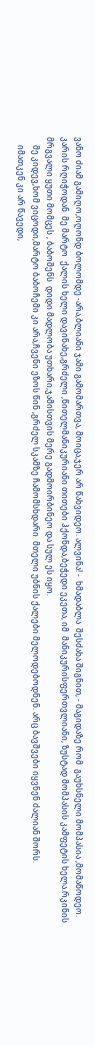ვანო ძიამ გამიღო,ოღონდ ბოლომდე -არა,ბლიანი ჯამი გამომართვა, მოიცა,ჯერ არ წახვიდეო. ალვინა! -  ხმადაბლა  შესძახა შიგნით, - მაგიდაზე რომ  გაუხსნელი მომპასია ,მომაწოდეო.
კარის რღიჭოდან  მე მარტო  ქალის ხელი დავინახე,გრძელი ,წითელმანიკურიანი თითები ჰქონდა,ბეჭედი ეკეთა, იმ  მანიკურისფერთვლიანი, ზუსტად მომპასის კამფეტის ხელა.რკინის მრგვალი ყუთი მომცეს , ბაბოშენს  დიდი მადლობა უთხარი,ჯამისთვის მერე გადმოირბინეო და სულ ეს იყო.
    მე კიდევ,ხომ ვიცოდი,მარტო ბაბოჩემი კი არა,ჩვენი ეზოს წინ ,გრძელ სკამზე ჩამომსხდარი  მთელი უბნის ქალები მელოდებოდნენ. არც ბავშვები იყვნენ ძალიან შორს.
    იმათკენ კი არ წავედი,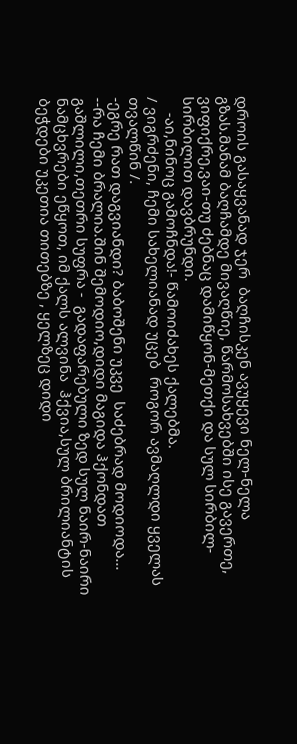დროის გასაყვანად ჯერ  ბაღჩისკენ ავუყევი ნელ-ნელა გზას.მანამ ბაღჩამდე მივაღწიე, წარმოსახვებში ისე გავერთე, ვიფიქრე,ვაი-თუ ძებნაც დამიწყონ-მეთქი და სულ სირბილ-სირბილით დავბრუნდი.
    -აი,ნინოც გამოჩნდა!- წამოიძახეს ქალებმა.
/ ვიგრძენი, ჩემი სახელიანად უცებ  როგორ ავმაღლდი ყველას თვალწინ /.
-ეგრე რათ დაგვიანდი? ბაბოშენი უკვე  საძებრად მოდიოდა...
--რა ჩემი ბრალია.შინ შემოდიო,დიდი მაგიდა ჰქონდათ გაშლილი,თეთრი სუფრა -  გადაფარებული ზედ სულ ნაირ-ნაირი ნამცხვრები ეწყოთ, იმ ქალს ალვინა  ჰქვია,სულ ბრილიანტის ბეჭდები უკეთია თითებზე , ყელზეც დიდი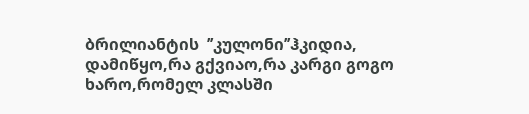ბრილიანტის  ’’კულონი’’ჰკიდია, დამიწყო,რა გქვიაო,რა კარგი გოგო ხარო,რომელ კლასში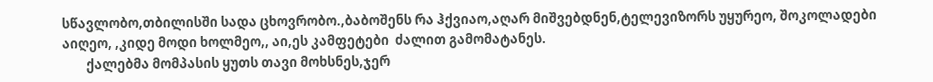სწავლობო,თბილისში სადა ცხოვრობო.,ბაბოშენს რა ჰქვიაო,აღარ მიშვებდნენ,ტელევიზორს უყურეო, შოკოლადები აიღეო, ,კიდე მოდი ხოლმეო,, აი,ეს კამფეტები  ძალით გამომატანეს.
        ქალებმა მომპასის ყუთს თავი მოხსნეს,ჯერ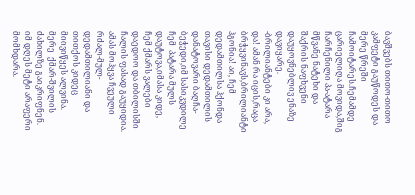ბავშვებს თითო-თითო კამფეტი გაუწოდეს და მერე წრეში ჩამოიტარეს.ჩემამდე ცარიელიღა მოვიდა,შიგ  ჩარჩენილი პა-ატარა  მწვანე ნატეხი და შაქრის ნაფხვენი  დაუყოვნებლივ ენაზე დავიყარე.
-ბრილიანტები კი არა, და! ამან რა იცის,რაცა ბრჭყვინავს,ბრილიანტი ჰგონია! აი, ჩემ დედამთილსა ჰქონდა თავისი დედამთილის დანატოვარი ბაღჩა-ბეჭედი,იმ სასიკვდილე ჩემ  პატარა მულს დაუტოვა,იმასა კიდე, ჩემ ქმარს ვალები დაედოო და თბილისში ჩალის ფასად გაუყიდია.
ამას მოჰყვა ჩვეული რძალ-მულ-დედამთილიანი და თითქოს კიდეც მიივიწყეს ალვინა.
მერე  ქმარ-შვილის ძახილზე გაიკრიფნენ.
იმ დღეს მეტი არაფერი მომხდარა.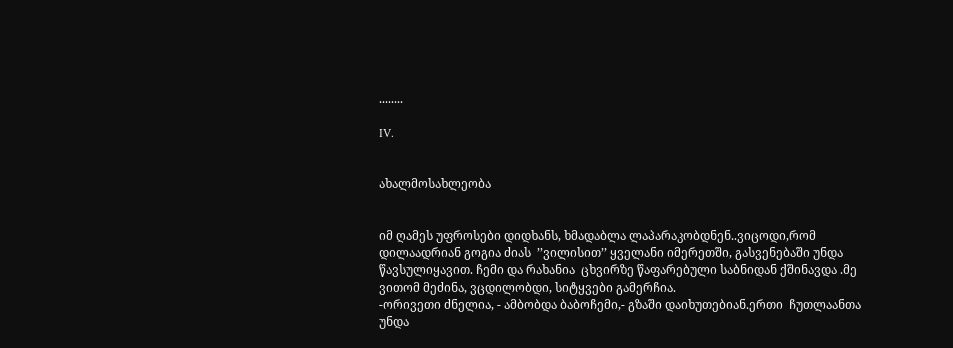........

IV.


ახალმოსახლეობა


იმ ღამეს უფროსები დიდხანს, ხმადაბლა ლაპარაკობდნენ..ვიცოდი,რომ  დილაადრიან გოგია ძიას  ’’ვილისით’’ ყველანი იმერეთში, გასვენებაში უნდა წავსულიყავით. ჩემი და რახანია  ცხვირზე წაფარებული საბნიდან ქშინავდა .მე ვითომ მეძინა, ვცდილობდი, სიტყვები გამერჩია.
-ორივეთი ძნელია, - ამბობდა ბაბოჩემი,- გზაში დაიხუთებიან.ერთი  ჩუთლაანთა უნდა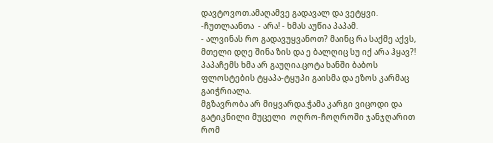დავტოვოთ.ამაღამვე გადავალ და ვეტყვი.
-ჩუთლაანთა  - არა! - ხმას აუწია პაპამ.
- ალვინას რო გადავუყვანოთ? მაინც რა საქმე აქვს, მთელი დღე შინა ზის და ე ბალღიც სუ იქ არა ჰყავ?!
პაპაჩემს ხმა არ გაუღია.ცოტა ხანში ბაბოს ფლოსტების ტყაპა-ტყუპი გაისმა და ეზოს კარმაც  გაიჭრიალა.
მგზავრობა არ მიყვარდა.ჭამა კარგი ვიცოდი და გატიკნილი მუცელი  ოღრო-ჩოღროში ჯანჯღარით რომ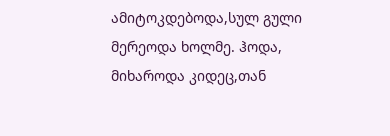ამიტოკდებოდა,სულ გული მერეოდა ხოლმე. ჰოდა, მიხაროდა კიდეც,თან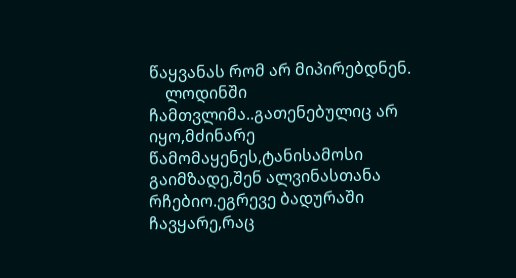წაყვანას რომ არ მიპირებდნენ.
    ლოდინში ჩამთვლიმა..გათენებულიც არ იყო,მძინარე წამომაყენეს,ტანისამოსი გაიმზადე,შენ ალვინასთანა რჩებიო.ეგრევე ბადურაში ჩავყარე,რაც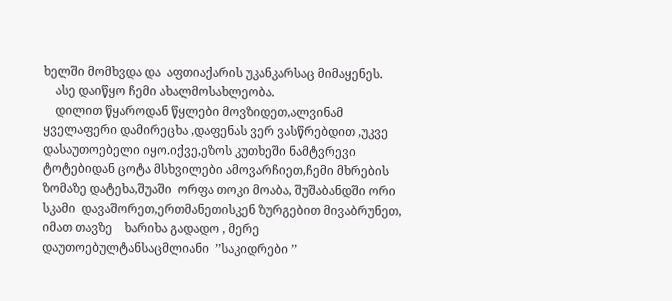ხელში მომხვდა და  აფთიაქარის უკანკარსაც მიმაყენეს.
    ასე დაიწყო ჩემი ახალმოსახლეობა.
    დილით წყაროდან წყლები მოვზიდეთ,ალვინამ ყველაფერი დამირეცხა ,დაფენას ვერ ვასწრებდით ,უკვე დასაუთოებელი იყო.იქვე,ეზოს კუთხეში ნამტვრევი ტოტებიდან ცოტა მსხვილები ამოვარჩიეთ,ჩემი მხრების ზომაზე დატეხა,შუაში  ორფა თოკი მოაბა, შუშაბანდში ორი სკამი  დავაშორეთ,ერთმანეთისკენ ზურგებით მივაბრუნეთ, იმათ თავზე    ხარიხა გადადო , მერე  დაუთოებულტანსაცმლიანი  ’’საკიდრები ’’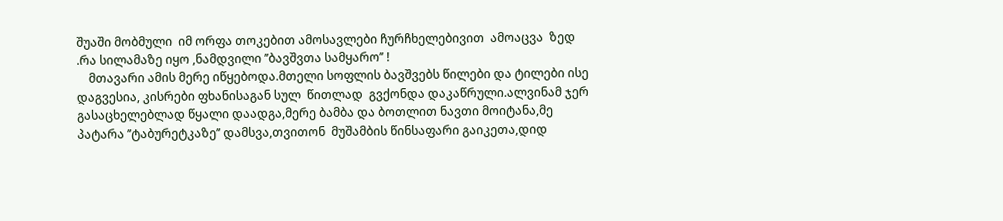შუაში მობმული  იმ ორფა თოკებით ამოსავლები ჩურჩხელებივით  ამოაცვა  ზედ .რა სილამაზე იყო ,ნამდვილი ’’ბავშვთა სამყარო’’ !
    მთავარი ამის მერე იწყებოდა.მთელი სოფლის ბავშვებს წილები და ტილები ისე დაგვესია, კისრები ფხანისაგან სულ  წითლად  გვქონდა დაკაწრული.ალვინამ ჯერ გასაცხელებლად წყალი დაადგა,მერე ბამბა და ბოთლით ნავთი მოიტანა,მე პატარა ’’ტაბურეტკაზე’’ დამსვა,თვითონ  მუშამბის წინსაფარი გაიკეთა,დიდ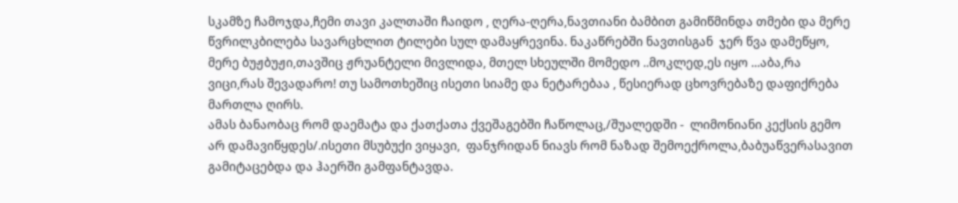სკამზე ჩამოჯდა,ჩემი თავი კალთაში ჩაიდო , ღერა-ღერა,ნავთიანი ბამბით გამიწმინდა თმები და მერე წვრილკბილება სავარცხლით ტილები სულ დამაყრევინა. ნაკაწრებში ნავთისგან  ჯერ წვა დამეწყო,  მერე ბუჟბუჟი,თავშიც ჟრუანტელი მივლიდა, მთელ სხეულში მომედო ..მოკლედ,ეს იყო ...აბა,რა ვიცი,რას შევადარო! თუ სამოთხეშიც ისეთი სიამე და ნეტარებაა , წესიერად ცხოვრებაზე დაფიქრება მართლა ღირს.
ამას ბანაობაც რომ დაემატა და ქათქათა ქვეშაგებში ჩაწოლაც,/შუალედში -  ლიმონიანი კექსის გემო არ დამავიწყდეს/.ისეთი მსუბუქი ვიყავი,  ფანჯრიდან ნიავს რომ ნაზად შემოექროლა,ბაბუაწვერასავით გამიტაცებდა და ჰაერში გამფანტავდა.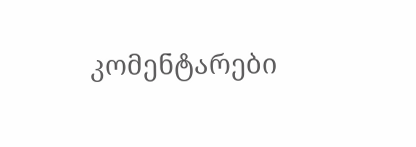კომენტარები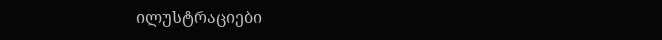ილუსტრაციები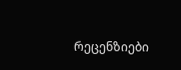რეცენზიები